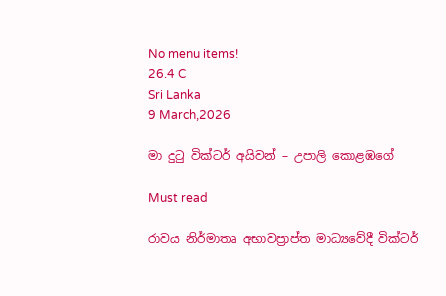No menu items!
26.4 C
Sri Lanka
9 March,2026

මා දුටු වික්ටර් අයිවන් – උපාලි කොළඹගේ

Must read

රාවය නිර්මාතෘ අභාවප්‍රාප්ත මාධ්‍යවේදී වික්ටර්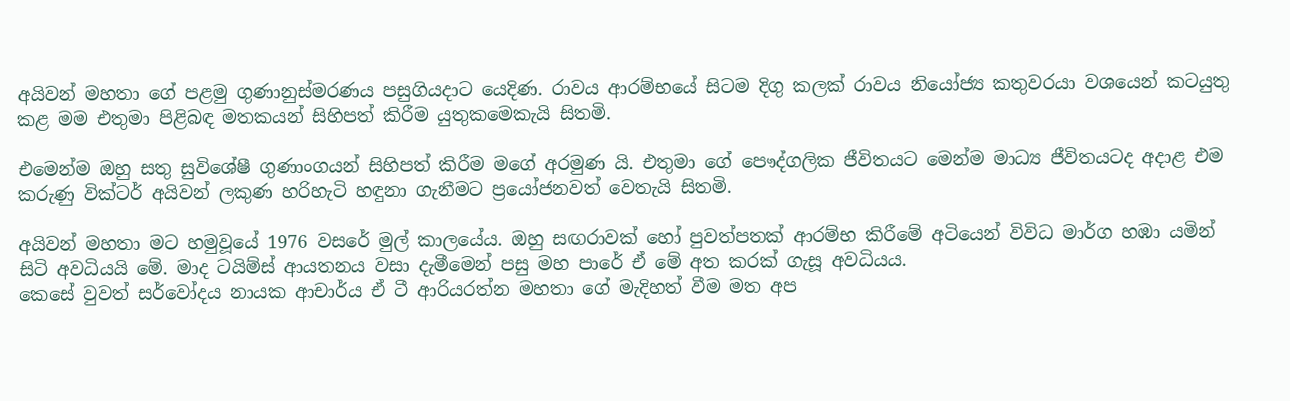අයිවන් මහතා ගේ පළමු ගුණානුස්මරණය පසුගියදාට යෙදිණ. රාවය ආරම්භයේ සිටම දිගු කලක් රාවය නියෝජ්‍ය කතුවරයා වශයෙන් කටයුතු කළ මම එතුමා පිළිබඳ මතකයන් සිහිපත් කිරීම යුතුකමෙකැයි සිතමි.

එමෙන්ම ඔහු සතු සුවිශේෂී ගුණාංගයන් සිහිපත් කිරීම මගේ අරමුණ යි. එතුමා ගේ පෞද්ගලික ජීවිතයට මෙන්ම මාධ්‍ය ජීවිතයටද අදාළ එම කරුණු වික්ටර් අයිවන් ලකුණ හරිහැටි හඳුනා ගැනීමට ප්‍රයෝජනවත් වෙතැයි සිතමි.

අයිවන් මහතා මට හමුවූයේ 1976 වසරේ මුල් කාලයේය. ඔහු සඟරාවක් හෝ පුවත්පතක් ආරම්භ කිරීමේ අටියෙන් විවිධ මාර්ග හඹා යමින් සිටි අවධියයි මේ. මාද ටයිම්ස් ආයතනය වසා දැමීමෙන් පසු මහ පාරේ ඒ මේ අත කරක් ගැසූ අවධියය.
කෙසේ වුවත් සර්වෝදය නායක ආචාර්ය ඒ ටී ආරියරත්න මහතා ගේ මැදිහත් වීම මත අප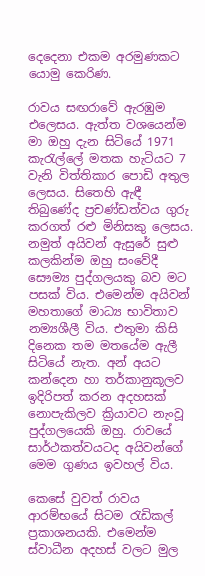දෙදෙනා එකම අරමුණකට යොමු කෙරිණ.

රාවය සඟරාවේ ඇරඹුම එලෙසය. ඇත්ත වශයෙන්ම මා ඔහු දැන සිටියේ 1971 කැරැල්ලේ මතක හැටියට 7 වැනි විත්තිකාර පොඩි අතුල ලෙසය. සිතෙහි ඇඳී තිබුණේද ප්‍රචණ්ඩත්වය ගුරු කරගත් රළු මිනිසකු ලෙසය. නමුත් අයිවන් ඇසුරේ සුළු කලකින්ම ඔහු සංවේදී සෞම්‍ය පුද්ගලයකු බව මට පසක් විය. එමෙන්ම අයිවන් මහතාගේ මාධ්‍ය භාවිතාව නම්‍යශීලී විය. එතුමා කිසි දිනෙක තම මතයේම ඇලී සිටියේ නැත. අන් අයට කන්දෙන හා තර්කානුකූලව ඉදිරිපත් කරන අදහසක් නොපැකිලව ක්‍රියාවට නැංවූ පුද්ගලයෙකි ඔහු. රාවයේ සාර්ථකත්වයටද අයිවන්ගේ මෙම ගුණය ඉවහල් විය.

කෙසේ වුවත් රාවය ආරම්භයේ සිටම රැඩිකල් ප්‍රකාශනයකි. එමෙන්ම ස්වාධීන අදහස් වලට මුල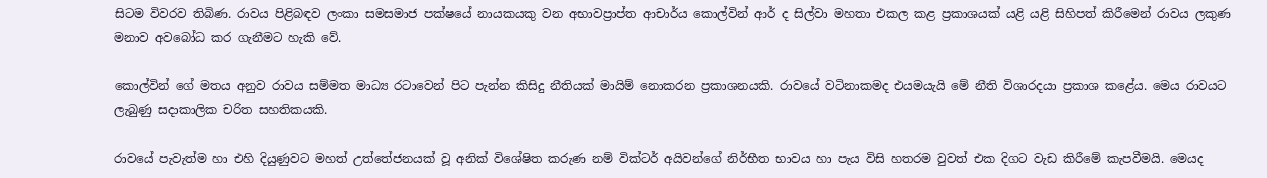සිටම විවරව තිබිණ. රාවය පිළිබඳව ලංකා සමසමාජ පක්ෂයේ නායකයකු වන අභාවප්‍රාප්ත ආචාර්ය කොල්වින් ආර් ද සිල්වා මහතා එකල කළ ප්‍රකාශයක් යළි යළි සිහිපත් කිරීමෙන් රාවය ලකුණ මනාව අවබෝධ කර ගැනීමට හැකි වේ.

කොල්වින් ගේ මතය අනුව රාවය සම්මත මාධ්‍ය රටාවෙන් පිට පැන්න කිසිදු නීතියක් මායිම් නොකරන ප්‍රකාශනයකි. රාවයේ වටිනාකමද එයමයැයි මේ නීති විශාරදයා ප්‍රකාශ කළේය. මෙය රාවයට ලැබුණු සදාකාලික චරිත සහතිකයකි.

රාවයේ පැවැත්ම හා එහි දියුණුවට මහත් උත්තේජනයක් වූ අනික් විශේෂිත කරුණ නම් වික්ටර් අයිවන්ගේ නිර්භීත භාවය හා පැය විසි හතරම වුවත් එක දිගට වැඩ කිරීමේ කැපවීමයි. මෙයද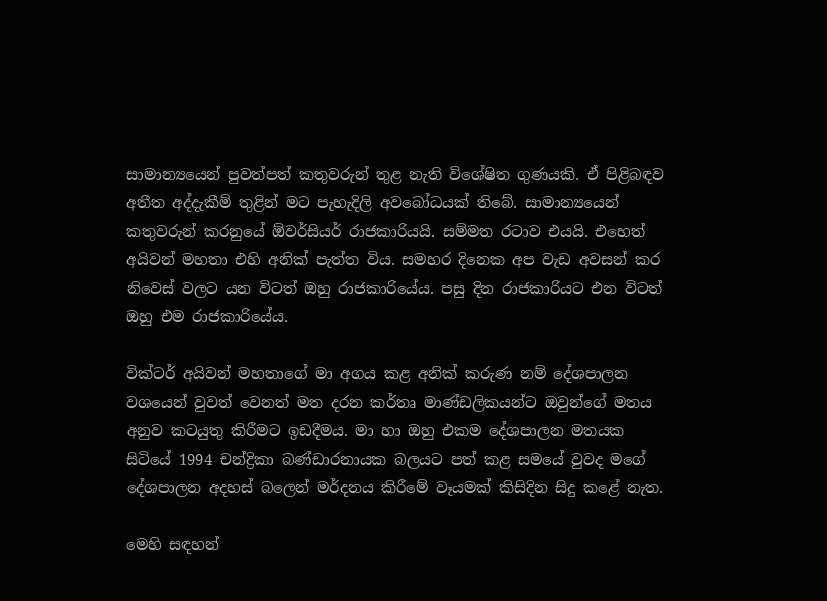සාමාන්‍යයෙන් පුවත්පත් කතුවරුන් තුළ නැති විශේෂිත ගුණයකි. ඒ පිළිබඳව අතීත අද්දැකීම් තුළින් මට පැහැදිලි අවබෝධයක් තිබේ. සාමාන්‍යයෙන් කතුවරුන් කරනුයේ ඕවර්සියර් රාජකාරියයි. සම්මත රටාව එයයි. එහෙත් අයිවන් මහතා එහි අනික් පැත්ත විය. සමහර දිනෙක අප වැඩ අවසන් කර නිවෙස් වලට යන විටත් ඔහු රාජකාරියේය. පසු දින රාජකාරියට එන විටත් ඔහු එම රාජකාරියේය.

වික්ටර් අයිවන් මහතාගේ මා අගය කළ අනික් කරුණ නම් දේශපාලන වශයෙන් වුවත් වෙනත් මත දරන කර්තෘ මාණ්ඩලිකයන්ට ඔවුන්ගේ මතය අනුව කටයුතු කිරීමට ඉඩදීමය. මා හා ඔහු එකම දේශපාලන මතයක සිටියේ 1994 චන්ද්‍රිකා බණ්ඩාරනායක බලයට පත් කළ සමයේ වුවද මගේ දේශපාලන අදහස් බලෙන් මර්දනය කිරීමේ වෑයමක් කිසිදින සිදු කළේ නැත.

මෙහි සඳහන්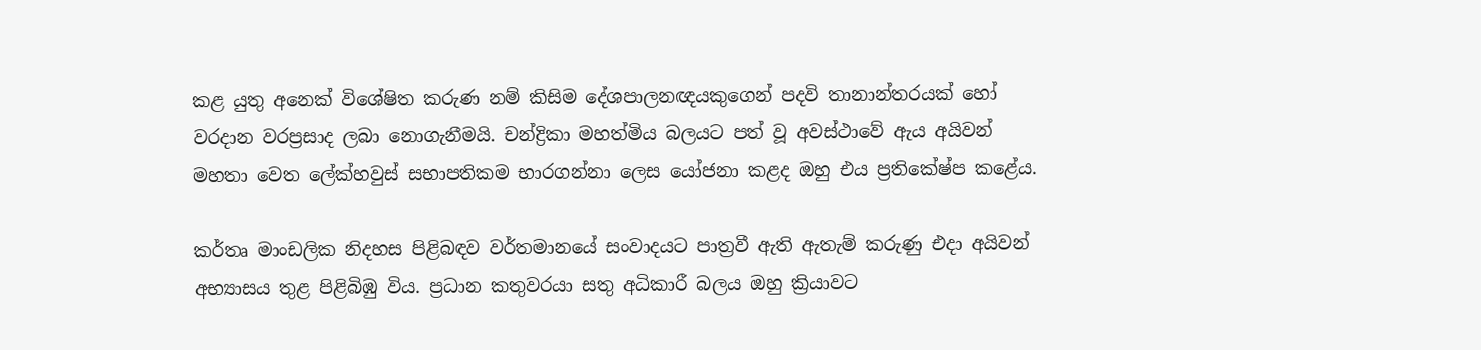කළ යුතු අනෙක් විශේෂිත කරුණ නම් කිසිම දේශපාලනඥයකුගෙන් පදවි තානාන්තරයක් හෝ වරදාන වරප්‍රසාද ලබා නොගැනීමයි. චන්ද්‍රිකා මහත්මිය බලයට පත් වූ අවස්ථාවේ ඇය අයිවන් මහතා වෙත ලේක්හවුස් සභාපතිකම භාරගන්නා ලෙස යෝජනා කළද ඔහු එය ප්‍රතිකේෂ්ප කළේය.

කර්තෘ මාංඩලික නිදහස පිළිබඳව වර්තමානයේ සංවාදයට පාත්‍රවී ඇති ඇතැම් කරුණු එදා අයිවන් අභ්‍යාසය තුළ පිළිබිඹු විය. ප්‍රධාන කතුවරයා සතු අධිකාරී බලය ඔහු ක්‍රියාවට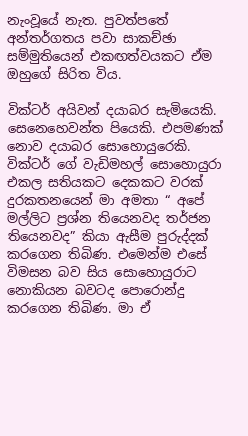නැංවූයේ නැත. පුවත්පතේ අන්තර්ගතය පවා සාකච්ඡා සම්මුතියෙන් එකඟත්වයකට ඒම ඔහුගේ සිරිත විය.

වික්ටර් අයිවන් දයාබර සැමියෙකි. සෙනෙහෙවන්ත පියෙකි. එපමණක් නොව දයාබර සොහොයුරෙකි. වික්ටර් ගේ වැඩිමහල් සොහොයුරා එකල සතියකට දෙකකට වරක් දුරකතනයෙන් මා අමතා “ අපේ මල්ලිට ප්‍රශ්න තියෙනවද තර්ජන තියෙනවද” කියා ඇසීම පුරුද්දක් කරගෙන තිබිණ. එමෙන්ම එසේ විමසන බව සිය සොහොයුරාට නොකියන බවටද පොරොන්දු කරගෙන තිබිණ. මා ඒ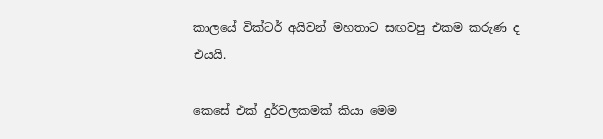කාලයේ වික්ටර් අයිවන් මහතාට සඟවපු එකම කරුණ ද එයයි.

කෙසේ එක් දුර්වලකමක් කියා මෙම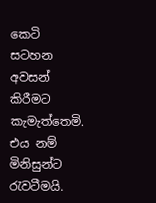කෙටි සටහන අවසන් කිරීමට කැමැත්තෙමි. එය නම් මිනිසුන්ට රැවටීමයි.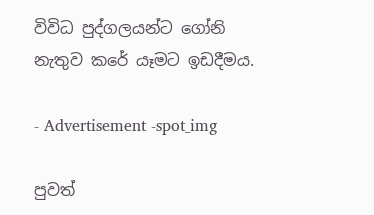විවිධ පුද්ගලයන්ට ගෝනි නැතුව කරේ යෑමට ඉඩදීමය.

- Advertisement -spot_img

පුවත්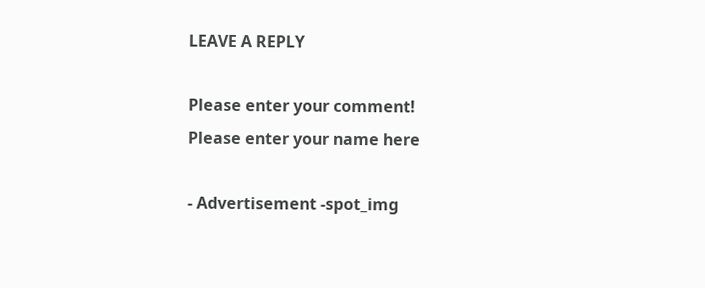LEAVE A REPLY

Please enter your comment!
Please enter your name here

- Advertisement -spot_img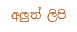අලුත් ලිපි